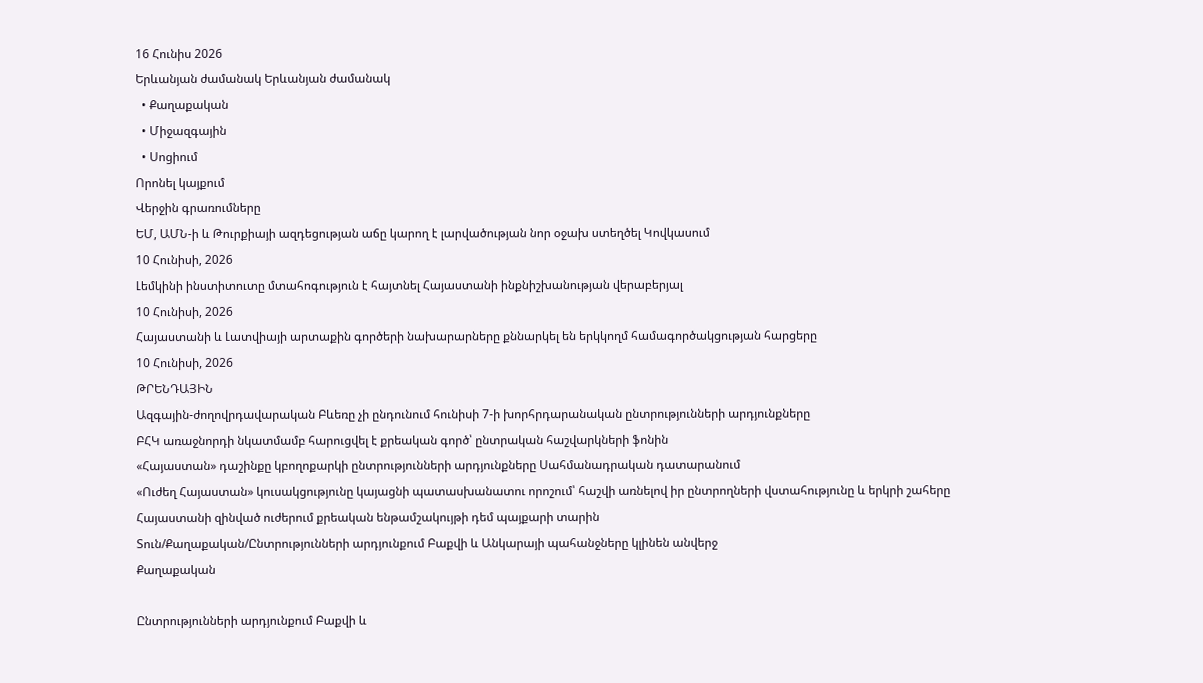16 Հունիս 2026
Երևանյան ժամանակ Երևանյան ժամանակ
  • Քաղաքական
  • Միջազգային
  • Սոցիում
Որոնել կայքում
Վերջին գրառումները
ԵՄ, ԱՄՆ-ի և Թուրքիայի ազդեցության աճը կարող է լարվածության նոր օջախ ստեղծել Կովկասում
10 Հունիսի, 2026
Լեմկինի ինստիտուտը մտահոգություն է հայտնել Հայաստանի ինքնիշխանության վերաբերյալ
10 Հունիսի, 2026
Հայաստանի և Լատվիայի արտաքին գործերի նախարարները քննարկել են երկկողմ համագործակցության հարցերը
10 Հունիսի, 2026
ԹՐԵՆԴԱՅԻՆ
Ազգային-ժողովրդավարական Բևեռը չի ընդունում հունիսի 7-ի խորհրդարանական ընտրությունների արդյունքները
ԲՀԿ առաջնորդի նկատմամբ հարուցվել է քրեական գործ՝ ընտրական հաշվարկների ֆոնին
«Հայաստան» դաշինքը կբողոքարկի ընտրությունների արդյունքները Սահմանադրական դատարանում
«Ուժեղ Հայաստան» կուսակցությունը կայացնի պատասխանատու որոշում՝ հաշվի առնելով իր ընտրողների վստահությունը և երկրի շահերը
Հայաստանի զինված ուժերում քրեական ենթամշակույթի դեմ պայքարի տարին
Տուն/Քաղաքական/Ընտրությունների արդյունքում Բաքվի և Անկարայի պահանջները կլինեն անվերջ
Քաղաքական

Ընտրությունների արդյունքում Բաքվի և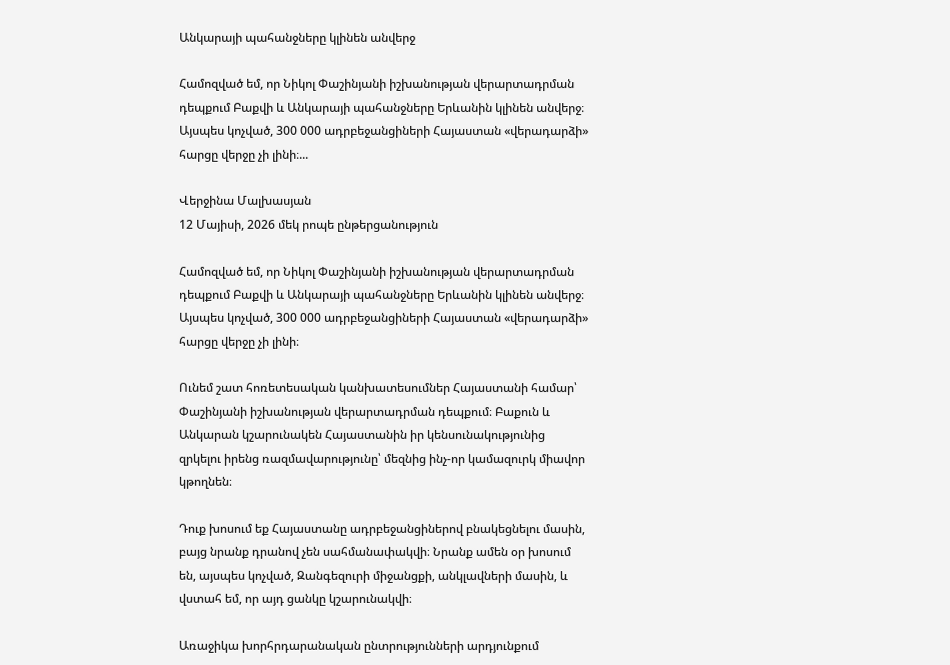Անկարայի պահանջները կլինեն անվերջ

Համոզված եմ, որ Նիկոլ Փաշինյանի իշխանության վերարտադրման դեպքում Բաքվի և Անկարայի պահանջները Երևանին կլինեն անվերջ։ Այսպես կոչված, 300 000 ադրբեջանցիների Հայաստան «վերադարձի» հարցը վերջը չի լինի։...

Վերջինա Մալխասյան
12 Մայիսի, 2026 մեկ րոպե ընթերցանություն

Համոզված եմ, որ Նիկոլ Փաշինյանի իշխանության վերարտադրման դեպքում Բաքվի և Անկարայի պահանջները Երևանին կլինեն անվերջ։ Այսպես կոչված, 300 000 ադրբեջանցիների Հայաստան «վերադարձի» հարցը վերջը չի լինի։

Ունեմ շատ հոռետեսական կանխատեսումներ Հայաստանի համար՝ Փաշինյանի իշխանության վերարտադրման դեպքում։ Բաքուն և Անկարան կշարունակեն Հայաստանին իր կենսունակությունից զրկելու իրենց ռազմավարությունը՝ մեզնից ինչ-որ կամազուրկ միավոր կթողնեն։

Դուք խոսում եք Հայաստանը ադրբեջանցիներով բնակեցնելու մասին, բայց նրանք դրանով չեն սահմանափակվի։ Նրանք ամեն օր խոսում են, այսպես կոչված, Զանգեզուրի միջանցքի, անկլավների մասին, և վստահ եմ, որ այդ ցանկը կշարունակվի։

Առաջիկա խորհրդարանական ընտրությունների արդյունքում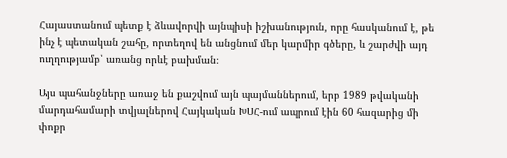Հայաստանում պետք է ձևավորվի այնպիսի իշխանություն, որը հասկանում է, թե ինչ է պետական շահը, որտեղով են անցնում մեր կարմիր գծերը, և շարժվի այդ ուղղությամբ՝ առանց որևէ բախման։

Այս պահանջները առաջ են քաշվում այն պայմաններում, երբ 1989 թվականի մարդահամարի տվյալներով Հայկական ԽՍՀ-ում ապրում էին 60 հազարից մի փոքր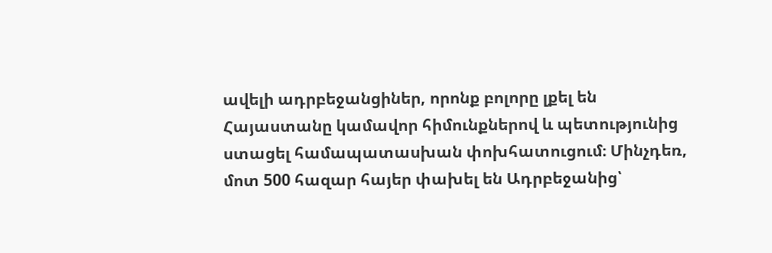ավելի ադրբեջանցիներ, որոնք բոլորը լքել են Հայաստանը կամավոր հիմունքներով և պետությունից ստացել համապատասխան փոխհատուցում։ Մինչդեռ, մոտ 500 հազար հայեր փախել են Ադրբեջանից՝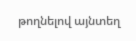թողնելով այնտեղ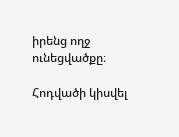իրենց ողջ ունեցվածքը։

Հոդվածի կիսվել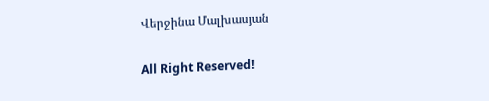Վերջինա Մալխասյան

All Right Reserved!